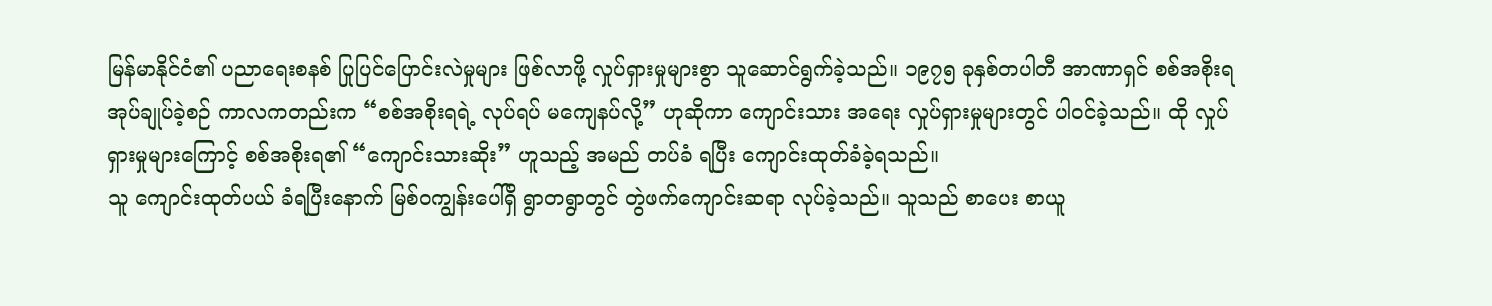မြန်မာနိုင်ငံ၏ ပညာရေးစနစ် ပြုပြင်ပြောင်းလဲမှုများ ဖြစ်လာဖို့ လှုပ်ရှားမှုများစွာ သူဆောင်ရွက်ခဲ့သည်။ ၁၉၇၅ ခုနှစ်တပါတီ အာဏာရှင် စစ်အစိုးရ အုပ်ချုပ်ခဲ့စဉ် ကာလကတည်းက “စစ်အစိုးရရဲ့ လုပ်ရပ် မကျေနပ်လို့” ဟုဆိုကာ ကျောင်းသား အရေး လှုပ်ရှားမှုများတွင် ပါဝင်ခဲ့သည်။ ထို လှုပ်ရှားမှုများကြောင့် စစ်အစိုးရ၏ “ကျောင်းသားဆိုး” ဟူသည့် အမည် တပ်ခံ ရပြီး ကျောင်းထုတ်ခံခဲ့ရသည်။
သူ ကျောင်းထုတ်ပယ် ခံရပြီးနောက် မြစ်ဝကျွန်းပေါ်ရှိ ရွာတရွာတွင် တွဲဖက်ကျောင်းဆရာ လုပ်ခဲ့သည်။ သူသည် စာပေး စာယူ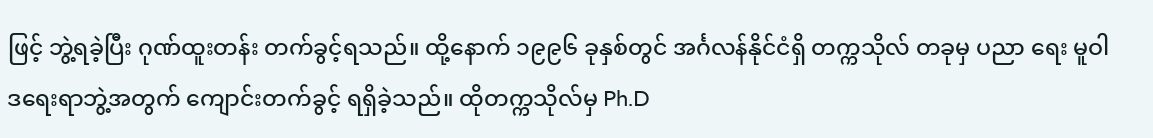ဖြင့် ဘွဲ့ရခဲ့ပြီး ဂုဏ်ထူးတန်း တက်ခွင့်ရသည်။ ထို့နောက် ၁၉၉၆ ခုနှစ်တွင် အင်္ဂလန်နိုင်ငံရှိ တက္ကသိုလ် တခုမှ ပညာ ရေး မူဝါဒရေးရာဘွဲ့အတွက် ကျောင်းတက်ခွင့် ရရှိခဲ့သည်။ ထိုတက္ကသိုလ်မှ Ph.D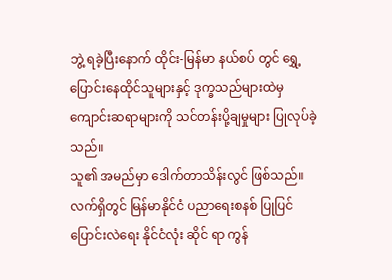ဘွဲ့ ရခဲ့ပြီးနောက် ထိုင်း-မြန်မာ နယ်စပ် တွင် ရွှေ့ပြောင်းနေထိုင်သူများနှင့် ဒုက္ခသည်များထဲမှ ကျောင်းဆရာများကို သင်တန်းပို့ချမှုများ ပြုလုပ်ခဲ့ သည်။
သူ၏ အမည်မှာ ဒေါက်တာသိန်းလွင် ဖြစ်သည်။ လက်ရှိတွင် မြန်မာနိုင်ငံ ပညာရေးစနစ် ပြုပြင်ပြောင်းလဲရေး နိုင်ငံလုံး ဆိုင် ရာ ကွန်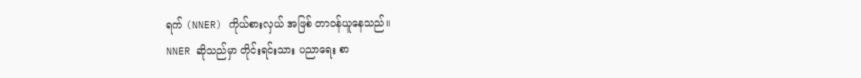ရက် (NNER) ကိုယ်စားလှယ် အဖြစ် တာဝန်ယူနေသည်။
NNER ဆိုသည်မှာ တိုင်းရင်းသား ပညာရေး စာ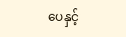ပေနှင့်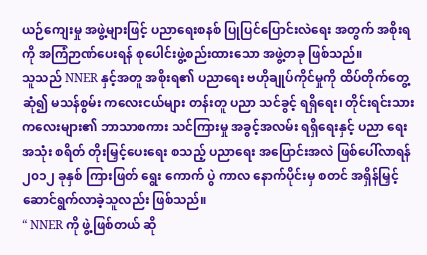ယဉ်ကျေးမှု အဖွဲ့များဖြင့် ပညာရေးစနစ် ပြုပြင်ပြောင်းလဲရေး အတွက် အစိုးရကို အကြံဉာဏ်ပေးရန် စုပေါင်းဖွဲ့စည်းထားသော အဖွဲ့တခု ဖြစ်သည်။
သူသည် NNER နှင့်အတူ အစိုးရ၏ ပညာရေး ဗဟိုချုပ်ကိုင်မှုကို ထိပ်တိုက်တွေ့ဆုံ၍ မသန်စွမ်း ကလေးငယ်များ တန်းတူ ပညာ သင်ခွင့် ရရှိရေး၊ တိုင်းရင်းသား ကလေးများ၏ ဘာသာစကား သင်ကြားမှု အခွင့်အလမ်း ရရှိရေးနှင့် ပညာ ရေး အသုံး စရိတ် တိုးမြှင့်ပေးရေး စသည့် ပညာရေး အပြောင်းအလဲ ဖြစ်ပေါ်လာရန် ၂၀၁၂ ခုနှစ် ကြားဖြတ် ရွေး ကောက် ပွဲ ကာလ နောက်ပိုင်းမှ စတင် အရှိန်မြှင့် ဆောင်ရွက်လာခဲ့သူလည်း ဖြစ်သည်။
“ NNER ကို ဖွဲ့ဖြစ်တယ် ဆို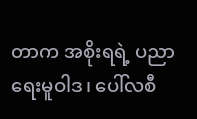တာက အစိုးရရဲ့ ပညာရေးမူဝါဒ၊ ပေါ်လစီ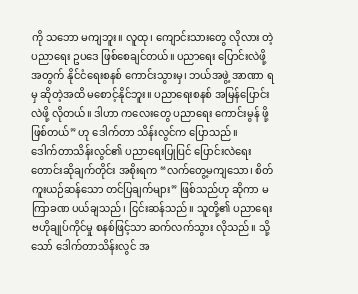ကို သဘော မကျဘူး။ လူထု၊ ကျောင်းသားတွေ လိုလား တဲ့ ပညာရေး ဥပဒေ ဖြစ်စေချင်တယ်။ ပညာရေး ပြောင်းလဲဖို့ အတွက် နိုင်ငံရေးစနစ် ကောင်းသွားမှ၊ ဘယ်အဖွဲ့ အာဏာ ရမှ ဆိုတဲ့အထိ မစောင့်နိုင်ဘူး။ ပညာရေးစနစ် အမြန်ပြောင်းလဲဖို့ လိုတယ်။ ဒါဟာ ကလေးတွေ ပညာရေး ကောင်းမွန် ဖို့ ဖြစ်တယ်” ဟု ဒေါက်တာ သိန်းလွင်က ပြောသည်။
ဒေါက်တာသိန်းလွင်၏ ပညာရေးပြုပြင် ပြောင်းလဲရေး တောင်းဆိုချက်တိုင်း အစိုးရက “လက်တွေ့မကျသော၊ စိတ်ကူးယဉ်ဆန်သော တင်ပြချက်များ” ဖြစ်သည်ဟု ဆိုကာ မကြာခဏ ပယ်ချသည်၊ ငြင်းဆန်သည်။ သူတို့၏ ပညာရေး ဗဟိုချုပ်ကိုင်မှု စနစ်ဖြင့်သာ ဆက်လက်သွား လိုသည်။ သို့သော် ဒေါက်တာသိန်းလွင် အ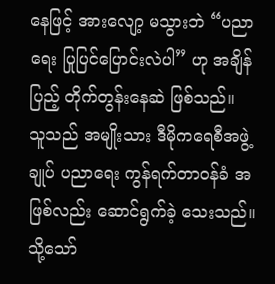နေဖြင့် အားလျော့ မသွားဘဲ “ပညာရေး ပြုပြင်ပြောင်းလဲပါ” ဟု အချိန်ပြည့် တိုက်တွန်းနေဆဲ ဖြစ်သည်။
သူသည် အမျိုးသား ဒီမိုကရေစီအဖွဲ့ချုပ် ပညာရေး ကွန်ရက်တာဝန်ခံ အဖြစ်လည်း ဆောင်ရွက်ခဲ့ သေးသည်။ သို့သော်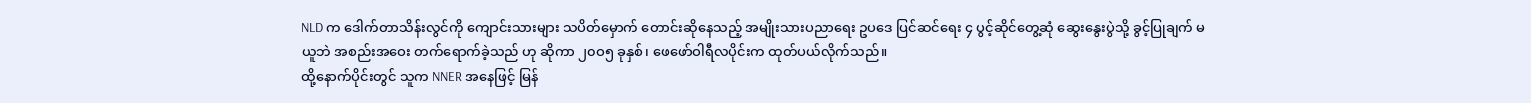NLD က ဒေါက်တာသိန်းလွင်ကို ကျောင်းသားများ သပိတ်မှောက် တောင်းဆိုနေသည့် အမျိုးသားပညာရေး ဥပဒေ ပြင်ဆင်ရေး ၄ ပွင့်ဆိုင်တွေ့ဆုံ ဆွေးနွေးပွဲသို့ ခွင့်ပြုချက် မယူဘဲ အစည်းအဝေး တက်ရောက်ခဲ့သည် ဟု ဆိုကာ ၂၀ဝ၅ ခုနှစ်၊ ဖေဖော်ဝါရီလပိုင်းက ထုတ်ပယ်လိုက်သည်။
ထို့နောက်ပိုင်းတွင် သူက NNER အနေဖြင့် မြန်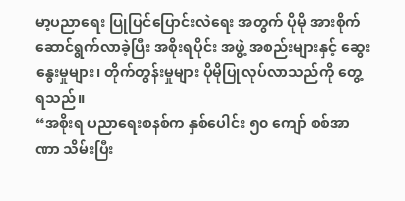မာ့ပညာရေး ပြုပြင်ပြောင်းလဲရေး အတွက် ပိုမို အားစိုက် ဆောင်ရွက်လာခဲ့ပြီး အစိုးရပိုင်း အဖွဲ့ အစည်းများနှင့် ဆွေးနွေးမှုများ၊ တိုက်တွန်းမှုများ ပိုမိုပြုလုပ်လာသည်ကို တွေ့ရသည်။
“အစိုးရ ပညာရေးစနစ်က နှစ်ပေါင်း ၅၀ ကျော် စစ်အာဏာ သိမ်းပြီး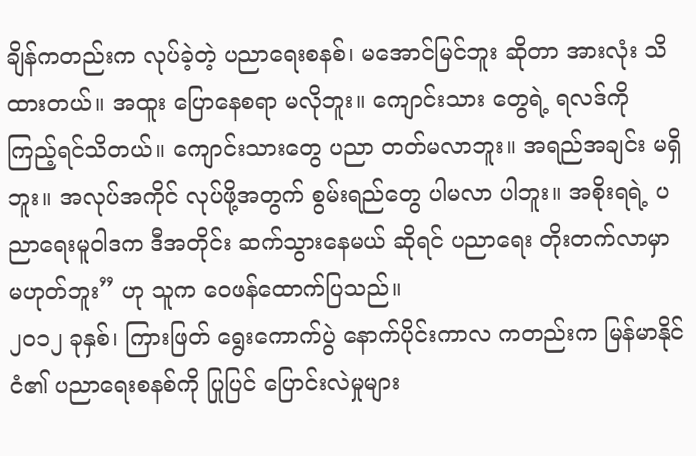ချိန်ကတည်းက လုပ်ခဲ့တဲ့ ပညာရေးစနစ်၊ မအောင်မြင်ဘူး ဆိုတာ အားလုံး သိထားတယ်။ အထူး ပြောနေစရာ မလိုဘူး။ ကျောင်းသား တွေရဲ့ ရလဒ်ကို ကြည့်ရင်သိတယ်။ ကျောင်းသားတွေ ပညာ တတ်မလာဘူး။ အရည်အချင်း မရှိဘူး။ အလုပ်အကိုင် လုပ်ဖို့အတွက် စွမ်းရည်တွေ ပါမလာ ပါဘူး။ အစိုးရရဲ့ ပညာရေးမူဝါဒက ဒီအတိုင်း ဆက်သွားနေမယ် ဆိုရင် ပညာရေး တိုးတက်လာမှာ မဟုတ်ဘူး” ဟု သူက ဝေဖန်ထောက်ပြသည်။
၂၀၁၂ ခုနှစ်၊ ကြားဖြတ် ရွေးကောက်ပွဲ နောက်ပိုင်းကာလ ကတည်းက မြန်မာနိုင်ငံ၏ ပညာရေးစနစ်ကို ပြုပြင် ပြောင်းလဲမှုများ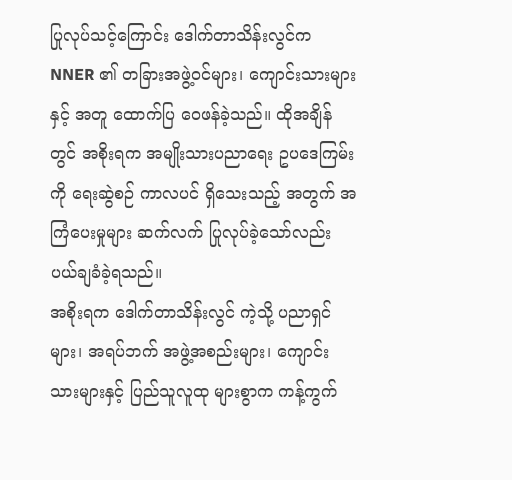ပြုလုပ်သင့်ကြောင်း ဒေါက်တာသိန်းလွင်က NNER ၏ တခြားအဖွဲ့ဝင်များ၊ ကျောင်းသားများနှင့် အတူ ထောက်ပြ ဝေဖန်ခဲ့သည်။ ထိုအချိန်တွင် အစိုးရက အမျိုးသားပညာရေး ဥပဒေကြမ်းကို ရေးဆွဲစဉ် ကာလပင် ရှိသေးသည့် အတွက် အကြံပေးမှုများ ဆက်လက် ပြုလုပ်ခဲ့သော်လည်း ပယ်ချခံခဲ့ရသည်။
အစိုးရက ဒေါက်တာသိန်းလွင် ကဲ့သို့ ပညာရှင်များ၊ အရပ်ဘက် အဖွဲ့အစည်းများ၊ ကျောင်းသားများနှင့် ပြည်သူလူထု များစွာက ကန့်ကွက်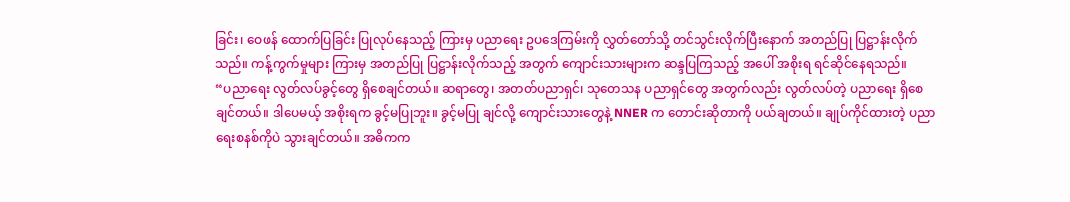ခြင်း၊ ဝေဖန် ထောက်ပြခြင်း ပြုလုပ်နေသည့် ကြားမှ ပညာရေး ဥပဒေကြမ်းကို လွှတ်တော်သို့ တင်သွင်းလိုက်ပြီးနောက် အတည်ပြု ပြဋ္ဌာန်းလိုက်သည်။ ကန့်ကွက်မှုများ ကြားမှ အတည်ပြု ပြဋ္ဌာန်းလိုက်သည့် အတွက် ကျောင်းသားများက ဆန္ဒပြကြသည့် အပေါ် အစိုးရ ရင်ဆိုင်နေရသည်။
“ပညာရေး လွတ်လပ်ခွင့်တွေ ရှိစေချင်တယ်။ ဆရာတွေ၊ အတတ်ပညာရှင်၊ သုတေသန ပညာရှင်တွေ အတွက်လည်း လွတ်လပ်တဲ့ ပညာရေး ရှိစေချင်တယ်။ ဒါပေမယ့် အစိုးရက ခွင့်မပြုဘူး။ ခွင့်မပြု ချင်လို့ ကျောင်းသားတွေနဲ့ NNER က တောင်းဆိုတာကို ပယ်ချတယ်။ ချုပ်ကိုင်ထားတဲ့ ပညာရေးစနစ်ကိုပဲ သွားချင်တယ်။ အဓိကက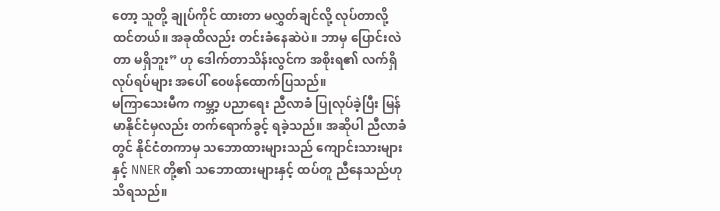တော့ သူတို့ ချုပ်ကိုင် ထားတာ မလွှတ်ချင်လို့ လုပ်တာလို့ ထင်တယ်။ အခုထိလည်း တင်းခံနေဆဲပဲ။ ဘာမှ ပြောင်းလဲတာ မရှိဘူး” ဟု ဒေါက်တာသိန်းလွင်က အစိုးရ၏ လက်ရှိ လုပ်ရပ်များ အပေါ် ဝေဖန်ထောက်ပြသည်။
မကြာသေးမီက ကမ္ဘာ့ ပညာရေး ညီလာခံ ပြုလုပ်ခဲ့ပြီး မြန်မာနိုင်ငံမှလည်း တက်ရောက်ခွင့် ရခဲ့သည်။ အဆိုပါ ညီလာခံတွင် နိုင်ငံတကာမှ သဘောထားများသည် ကျောင်းသားများနှင့် NNER တို့၏ သဘောထားများနှင့် ထပ်တူ ညီနေသည်ဟု သိရသည်။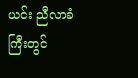ယင်း ညီလာခံကြီးတွင်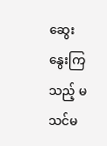ဆွေးနွေးကြသည့် မသင်မ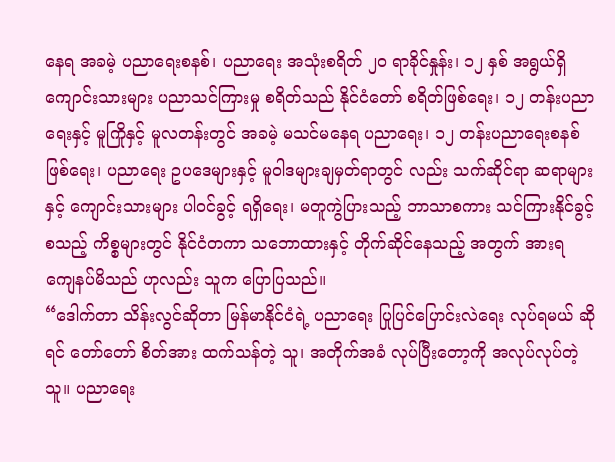နေရ အခမဲ့ ပညာရေးစနစ်၊ ပညာရေး အသုံးစရိတ် ၂၀ ရာခိုင်နှုန်း၊ ၁၂ နှစ် အရွယ်ရှိ ကျောင်းသားများ ပညာသင်ကြားမှု စရိတ်သည် နိုင်ငံတော် စရိတ်ဖြစ်ရေး၊ ၁၂ တန်းပညာရေးနှင့် မူကြိုနှင့် မူလတန်းတွင် အခမဲ့ မသင်မနေရ ပညာရေး၊ ၁၂ တန်းပညာရေးစနစ် ဖြစ်ရေး၊ ပညာရေး ဥပဒေများနှင့် မူဝါဒများချမှတ်ရာတွင် လည်း သက်ဆိုင်ရာ ဆရာများနှင့် ကျောင်းသားများ ပါဝင်ခွင့် ရရှိရေး၊ မတူကွဲပြားသည့် ဘာသာစကား သင်ကြားနိုင်ခွင့် စသည့် ကိစ္စများတွင် နိုင်ငံတကာ သဘောထားနှင့် တိုက်ဆိုင်နေသည့် အတွက် အားရ ကျေနပ်မိသည် ဟုလည်း သူက ပြောပြသည်။
“ဒေါက်တာ သိန်းလွင်ဆိုတာ မြန်မာနိုင်ငံရဲ့ ပညာရေး ပြုပြင်ပြောင်းလဲရေး လုပ်ရမယ် ဆိုရင် တော်တော် စိတ်အား ထက်သန်တဲ့ သူ၊ အတိုက်အခံ လုပ်ပြီးတော့ကို အလုပ်လုပ်တဲ့ သူ။ ပညာရေး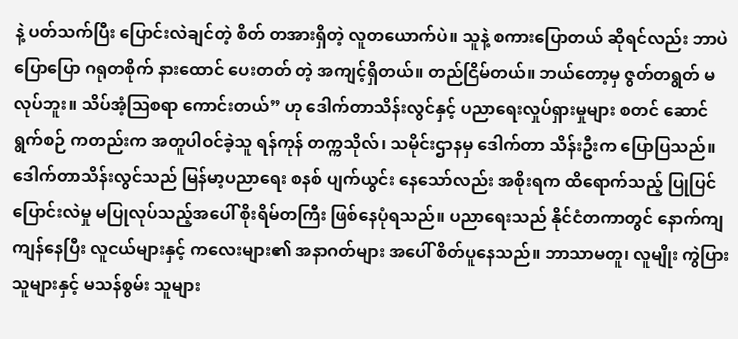နဲ့ ပတ်သက်ပြီး ပြောင်းလဲချင်တဲ့ စိတ် တအားရှိတဲ့ လူတယောက်ပဲ။ သူနဲ့ စကားပြောတယ် ဆိုရင်လည်း ဘာပဲ ပြောပြော ဂရုတစိုက် နားထောင် ပေးတတ် တဲ့ အကျင့်ရှိတယ်။ တည်ငြိမ်တယ်။ ဘယ်တော့မှ ဇွတ်တရွတ် မလုပ်ဘူး။ သိပ်အံ့ဩစရာ ကောင်းတယ်” ဟု ဒေါက်တာသိန်းလွင်နှင့် ပညာရေးလှုပ်ရှားမှုများ စတင် ဆောင်ရွက်စဉ် ကတည်းက အတူပါဝင်ခဲ့သူ ရန်ကုန် တက္ကသိုလ်၊ သမိုင်းဌာနမှ ဒေါက်တာ သိန်းဦးက ပြောပြသည်။
ဒေါက်တာသိန်းလွင်သည် မြန်မာ့ပညာရေး စနစ် ပျက်ယွင်း နေသော်လည်း အစိုးရက ထိရောက်သည့် ပြုပြင် ပြောင်းလဲမှု မပြုလုပ်သည့်အပေါ် စိုးရိမ်တကြီး ဖြစ်နေပုံရသည်။ ပညာရေးသည် နိုင်ငံတကာတွင် နောက်ကျကျန်နေပြီး လူငယ်များနှင့် ကလေးများ၏ အနာဂတ်များ အပေါ် စိတ်ပူနေသည်။ ဘာသာမတူ၊ လူမျိုး ကွဲပြားသူများနှင့် မသန်စွမ်း သူများ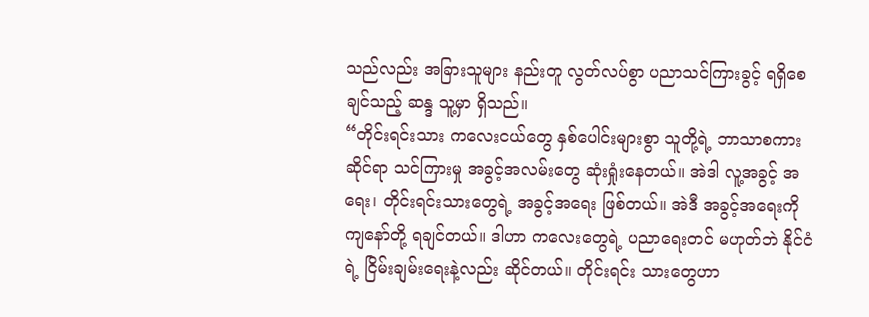သည်လည်း အခြားသူများ နည်းတူ လွတ်လပ်စွာ ပညာသင်ကြားခွင့် ရရှိစေချင်သည့် ဆန္ဒ သူ့မှာ ရှိသည်။
“တိုင်းရင်းသား ကလေးငယ်တွေ နှစ်ပေါင်းများစွာ သူတို့ရဲ့ ဘာသာစကားဆိုင်ရာ သင်ကြားမှု အခွင့်အလမ်းတွေ ဆုံးရှုံးနေတယ်။ အဲဒါ လူ့အခွင့် အရေး၊ တိုင်းရင်းသားတွေရဲ့ အခွင့်အရေး ဖြစ်တယ်။ အဲဒီ အခွင့်အရေးကို ကျနော်တို့ ရချင်တယ်။ ဒါဟာ ကလေးတွေရဲ့ ပညာရေးတင် မဟုတ်ဘဲ နိုင်ငံရဲ့ ငြိမ်းချမ်းရေးနဲ့လည်း ဆိုင်တယ်။ တိုင်းရင်း သားတွေဟာ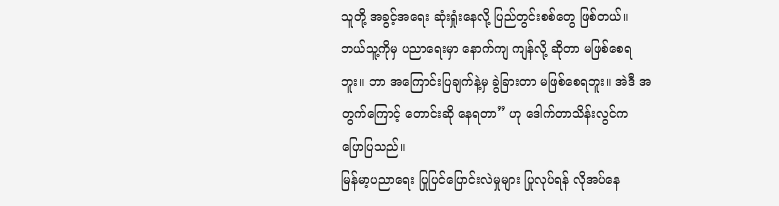သူတို့ အခွင့်အရေး ဆုံးရှုံးနေလို့ ပြည်တွင်းစစ်တွေ ဖြစ်တယ်။ ဘယ်သူ့ကိုမှ ပညာရေးမှာ နောက်ကျ ကျန်လို့ ဆိုတာ မဖြစ်စေရဘူး။ ဘာ အကြောင်းပြချက်နဲ့မှ ခွဲခြားတာ မဖြစ်စေရဘူး။ အဲဒီ အတွက်ကြောင့် တောင်းဆို နေရတာ” ဟု ဒေါက်တာသိန်းလွင်က ပြောပြသည်။
မြန်မာ့ပညာရေး ပြုပြင်ပြောင်းလဲမှုများ ပြုလုပ်ရန် လိုအပ်နေ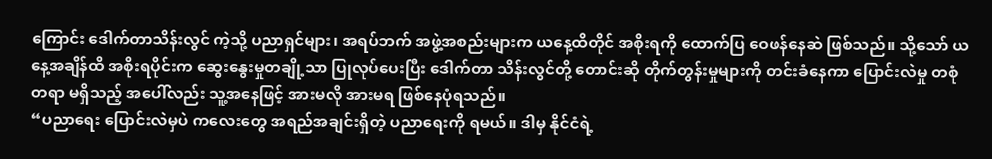ကြောင်း ဒေါက်တာသိန်းလွင် ကဲ့သို့ ပညာရှင်များ၊ အရပ်ဘက် အဖွဲ့အစည်းများက ယနေ့ထိတိုင် အစိုးရကို ထောက်ပြ ဝေဖန်နေဆဲ ဖြစ်သည်။ သို့သော် ယနေ့အချိန်ထိ အစိုးရပိုင်းက ဆွေးနွေးမှုတချို့သာ ပြုလုပ်ပေးပြီး ဒေါက်တာ သိန်းလွင်တို့ တောင်းဆို တိုက်တွန်းမှုများကို တင်းခံနေကာ ပြောင်းလဲမှု တစုံတရာ မရှိသည့် အပေါ်လည်း သူ့အနေဖြင့် အားမလို အားမရ ဖြစ်နေပုံရသည်။
“ပညာရေး ပြောင်းလဲမှပဲ ကလေးတွေ အရည်အချင်းရှိတဲ့ ပညာရေးကို ရမယ်။ ဒါမှ နိုင်ငံရဲ့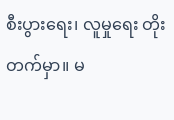စီးပွားရေး၊ လူမှုရေး တိုးတက်မှာ။ မ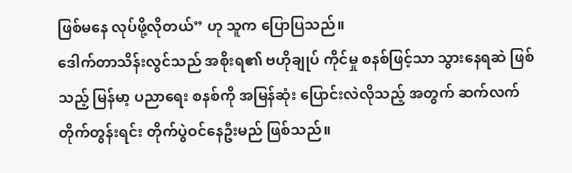ဖြစ်မနေ လုပ်ဖို့လိုတယ်” ဟု သူက ပြောပြသည်။
ဒေါက်တာသိန်းလွင်သည် အစိုးရ၏ ဗဟိုချုပ် ကိုင်မှု စနစ်ဖြင့်သာ သွားနေရဆဲ ဖြစ်သည့် မြန်မာ့ ပညာရေး စနစ်ကို အမြန်ဆုံး ပြောင်းလဲလိုသည့် အတွက် ဆက်လက် တိုက်တွန်းရင်း တိုက်ပွဲဝင်နေဦးမည် ဖြစ်သည်။